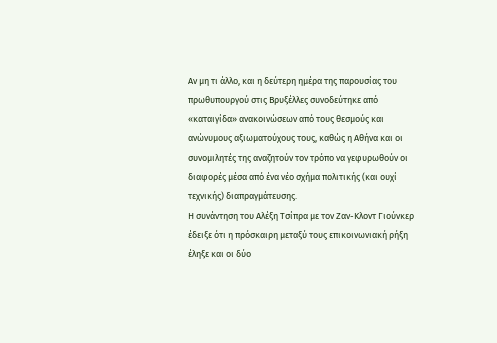Aν μη τι άλλο, και η δεύτερη ημέρα της παρουσίας του πρωθυπουργού στις Βρυξέλλες συνοδεύτηκε από «καταιγίδα» ανακοινώσεων από τους θεσμούς και ανώνυμους αξιωματούχους τους, καθώς η Αθήνα και οι συνομιλητές της αναζητούν τον τρόπο να γεφυρωθούν οι διαφορές μέσα από ένα νέο σχήμα πολιτικής (και ουχί τεχνικής) διαπραγμάτευσης.
Η συνάντηση του Αλέξη Τσίπρα με τον Ζαν-Κλοντ Γιούνκερ έδειξε ότι η πρόσκαιρη μεταξύ τους επικοινωνιακή ρήξη έληξε και οι δύο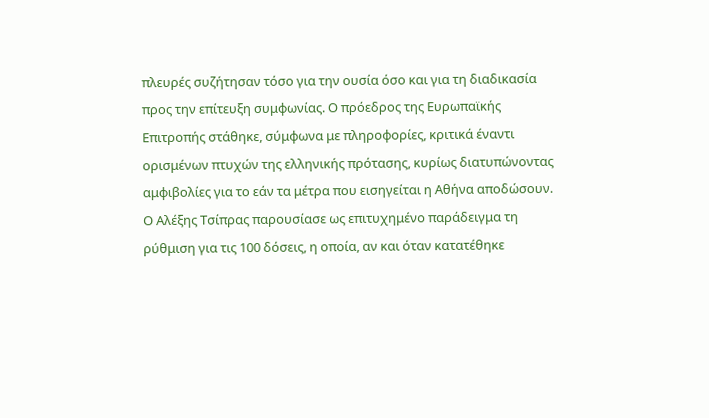πλευρές συζήτησαν τόσο για την ουσία όσο και για τη διαδικασία προς την επίτευξη συμφωνίας. Ο πρόεδρος της Ευρωπαϊκής Επιτροπής στάθηκε, σύμφωνα με πληροφορίες, κριτικά έναντι ορισμένων πτυχών της ελληνικής πρότασης, κυρίως διατυπώνοντας αμφιβολίες για το εάν τα μέτρα που εισηγείται η Αθήνα αποδώσουν.
Ο Αλέξης Τσίπρας παρουσίασε ως επιτυχημένο παράδειγμα τη ρύθμιση για τις 100 δόσεις, η οποία, αν και όταν κατατέθηκε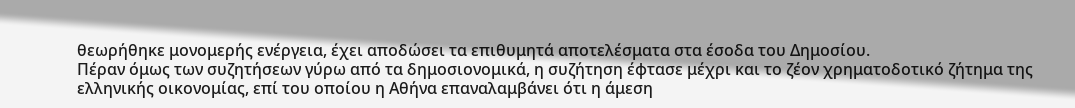θεωρήθηκε μονομερής ενέργεια, έχει αποδώσει τα επιθυμητά αποτελέσματα στα έσοδα του Δημοσίου.
Πέραν όμως των συζητήσεων γύρω από τα δημοσιονομικά, η συζήτηση έφτασε μέχρι και το ζέον χρηματοδοτικό ζήτημα της ελληνικής οικονομίας, επί του οποίου η Αθήνα επαναλαμβάνει ότι η άμεση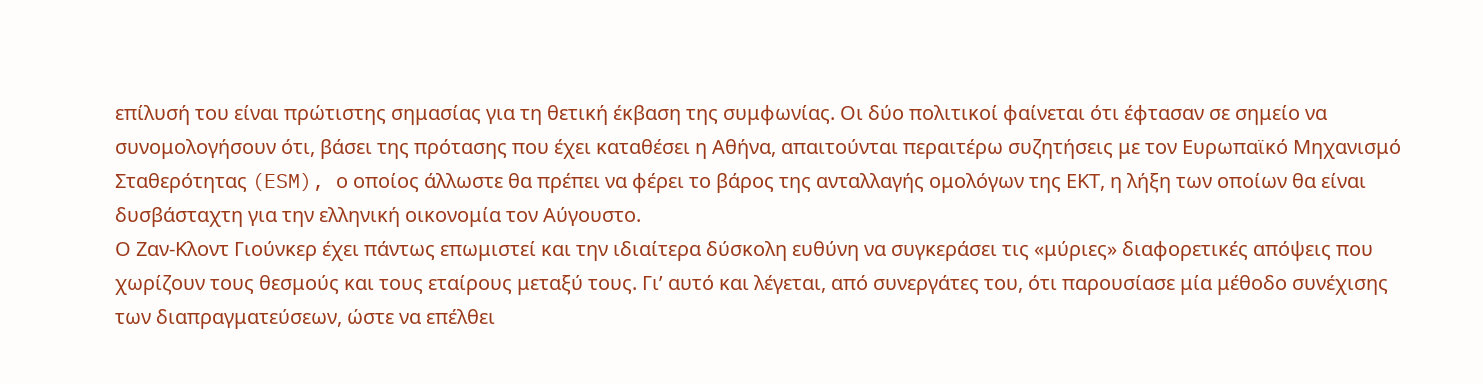επίλυσή του είναι πρώτιστης σημασίας για τη θετική έκβαση της συμφωνίας. Οι δύο πολιτικοί φαίνεται ότι έφτασαν σε σημείο να συνομολογήσουν ότι, βάσει της πρότασης που έχει καταθέσει η Αθήνα, απαιτούνται περαιτέρω συζητήσεις με τον Ευρωπαϊκό Μηχανισμό Σταθερότητας (ESM), ο οποίος άλλωστε θα πρέπει να φέρει το βάρος της ανταλλαγής ομολόγων της ΕΚΤ, η λήξη των οποίων θα είναι δυσβάσταχτη για την ελληνική οικονομία τον Αύγουστο.
Ο Ζαν-Κλοντ Γιούνκερ έχει πάντως επωμιστεί και την ιδιαίτερα δύσκολη ευθύνη να συγκεράσει τις «μύριες» διαφορετικές απόψεις που χωρίζουν τους θεσμούς και τους εταίρους μεταξύ τους. Γι’ αυτό και λέγεται, από συνεργάτες του, ότι παρουσίασε μία μέθοδο συνέχισης των διαπραγματεύσεων, ώστε να επέλθει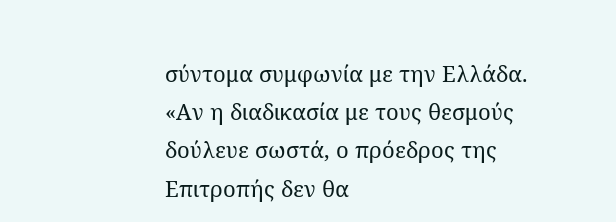σύντομα συμφωνία με την Ελλάδα. «Αν η διαδικασία με τους θεσμούς δούλευε σωστά, ο πρόεδρος της Επιτροπής δεν θα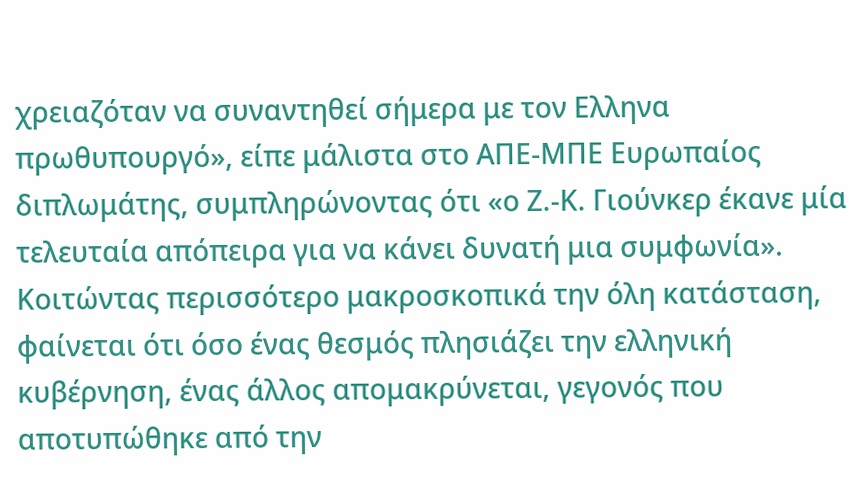χρειαζόταν να συναντηθεί σήμερα με τον Ελληνα πρωθυπουργό», είπε μάλιστα στο ΑΠΕ-ΜΠΕ Ευρωπαίος διπλωμάτης, συμπληρώνοντας ότι «ο Ζ.-Κ. Γιούνκερ έκανε μία τελευταία απόπειρα για να κάνει δυνατή μια συμφωνία».
Κοιτώντας περισσότερο μακροσκοπικά την όλη κατάσταση, φαίνεται ότι όσο ένας θεσμός πλησιάζει την ελληνική κυβέρνηση, ένας άλλος απομακρύνεται, γεγονός που αποτυπώθηκε από την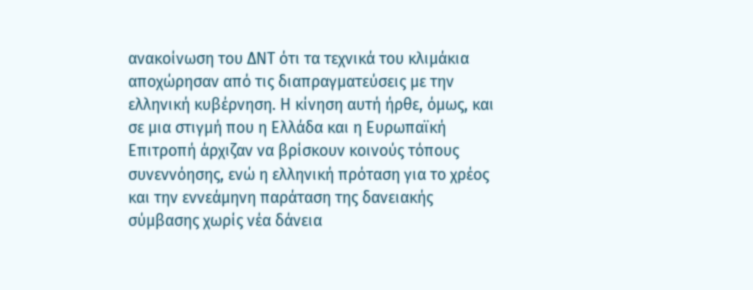ανακοίνωση του ΔΝΤ ότι τα τεχνικά του κλιμάκια αποχώρησαν από τις διαπραγματεύσεις με την ελληνική κυβέρνηση. Η κίνηση αυτή ήρθε, όμως, και σε μια στιγμή που η Ελλάδα και η Ευρωπαϊκή Επιτροπή άρχιζαν να βρίσκουν κοινούς τόπους συνεννόησης, ενώ η ελληνική πρόταση για το χρέος και την εννεάμηνη παράταση της δανειακής σύμβασης χωρίς νέα δάνεια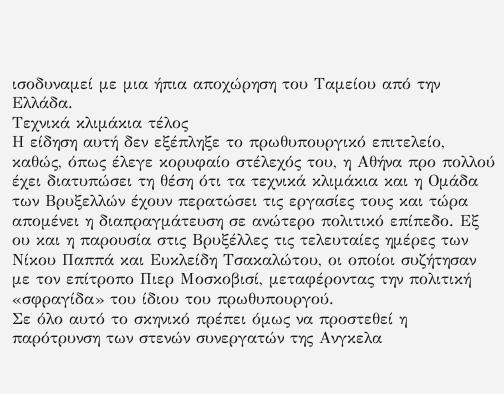ισοδυναμεί με μια ήπια αποχώρηση του Ταμείου από την Ελλάδα.
Τεχνικά κλιμάκια τέλος
Η είδηση αυτή δεν εξέπληξε το πρωθυπουργικό επιτελείο, καθώς, όπως έλεγε κορυφαίο στέλεχός του, η Αθήνα προ πολλού έχει διατυπώσει τη θέση ότι τα τεχνικά κλιμάκια και η Ομάδα των Βρυξελλών έχουν περατώσει τις εργασίες τους και τώρα απομένει η διαπραγμάτευση σε ανώτερο πολιτικό επίπεδο. Εξ ου και η παρουσία στις Βρυξέλλες τις τελευταίες ημέρες των Νίκου Παππά και Ευκλείδη Τσακαλώτου, οι οποίοι συζήτησαν με τον επίτροπο Πιερ Μοσκοβισί, μεταφέροντας την πολιτική «σφραγίδα» του ίδιου του πρωθυπουργού.
Σε όλο αυτό το σκηνικό πρέπει όμως να προστεθεί η παρότρυνση των στενών συνεργατών της Ανγκελα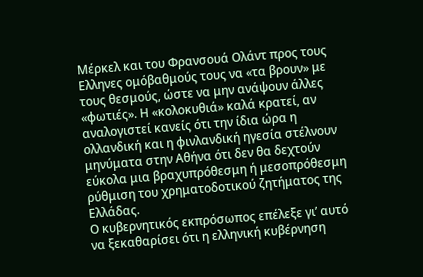Μέρκελ και του Φρανσουά Ολάντ προς τους Ελληνες ομόβαθμούς τους να «τα βρουν» με τους θεσμούς, ώστε να μην ανάψουν άλλες «φωτιές». Η «κολοκυθιά» καλά κρατεί, αν αναλογιστεί κανείς ότι την ίδια ώρα η ολλανδική και η φινλανδική ηγεσία στέλνουν μηνύματα στην Αθήνα ότι δεν θα δεχτούν εύκολα μια βραχυπρόθεσμη ή μεσοπρόθεσμη ρύθμιση του χρηματοδοτικού ζητήματος της Ελλάδας.
Ο κυβερνητικός εκπρόσωπος επέλεξε γι’ αυτό να ξεκαθαρίσει ότι η ελληνική κυβέρνηση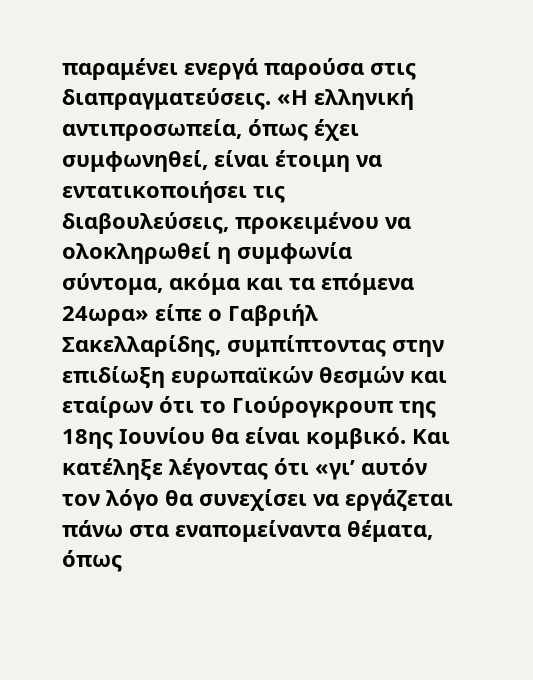παραμένει ενεργά παρούσα στις διαπραγματεύσεις. «Η ελληνική αντιπροσωπεία, όπως έχει συμφωνηθεί, είναι έτοιμη να εντατικοποιήσει τις διαβουλεύσεις, προκειμένου να ολοκληρωθεί η συμφωνία σύντομα, ακόμα και τα επόμενα 24ωρα» είπε ο Γαβριήλ Σακελλαρίδης, συμπίπτοντας στην επιδίωξη ευρωπαϊκών θεσμών και εταίρων ότι το Γιούρογκρουπ της 18ης Ιουνίου θα είναι κομβικό. Και κατέληξε λέγοντας ότι «γι’ αυτόν τον λόγο θα συνεχίσει να εργάζεται πάνω στα εναπομείναντα θέματα, όπως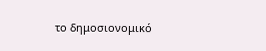το δημοσιονομικό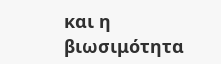και η βιωσιμότητα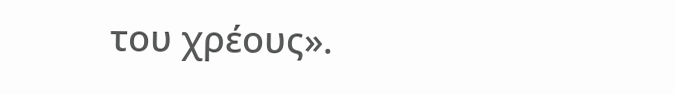του χρέους».